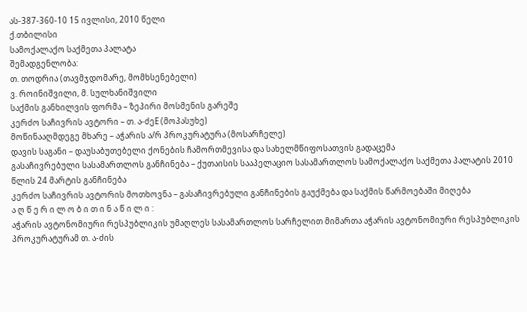ას-387-360-10 15 ივლისი, 2010 წელი
ქ.თბილისი
სამოქალაქო საქმეთა პალატა
შემადგენლობა:
თ. თოდრია (თავმჯდომარე, მომხსენებელი)
ვ. როინიშვილი, მ. სულხანიშვილი
საქმის განხილვის ფორმა – ზეპირი მოსმენის გარეშე
კერძო საჩივრის ავტორი – თ. ა-ძეE (მოპასუხე)
მოწინააღმდეგე მხარე – აჭარის ა/რ პროკურატურა (მოსარჩელე)
დავის საგანი – დაუსაბუთებელი ქონების ჩამორთმევისა და სახელმწიფოსათვის გადაცემა
გასაჩივრებული სასამართლოს განჩინება – ქუთაისის სააპელაციო სასამართლოს სამოქალაქო საქმეთა პალატის 2010 წლის 24 მარტის განჩინება
კერძო საჩივრის ავტორის მოთხოვნა – გასაჩივრებული განჩინების გაუქმება და საქმის წარმოებაში მიღება
ა ღ წ ე რ ი ლ ო ბ ი თ ი ნ ა წ ი ლ ი :
აჭარის ავტონომიური რესპუბლიკის უმაღლეს სასამართლოს სარჩელით მიმართა აჭარის ავტონომიური რესპუბლიკის პროკურატურამ თ. ა-ძის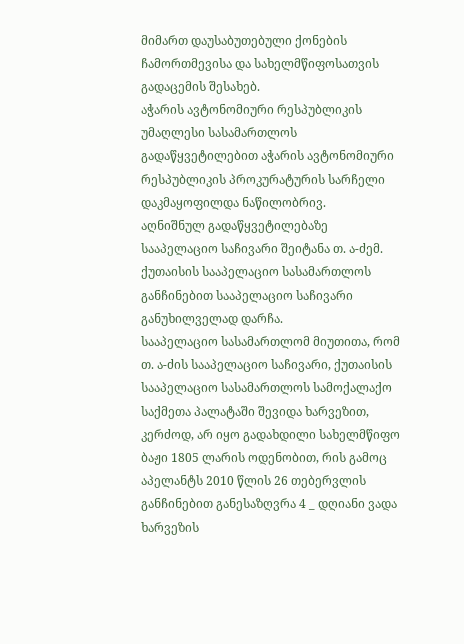მიმართ დაუსაბუთებული ქონების ჩამორთმევისა და სახელმწიფოსათვის გადაცემის შესახებ.
აჭარის ავტონომიური რესპუბლიკის უმაღლესი სასამართლოს გადაწყვეტილებით აჭარის ავტონომიური რესპუბლიკის პროკურატურის სარჩელი დაკმაყოფილდა ნაწილობრივ.
აღნიშნულ გადაწყვეტილებაზე სააპელაციო საჩივარი შეიტანა თ. ა-ძემ.
ქუთაისის სააპელაციო სასამართლოს განჩინებით სააპელაციო საჩივარი განუხილველად დარჩა.
სააპელაციო სასამართლომ მიუთითა, რომ თ. ა-ძის სააპელაციო საჩივარი, ქუთაისის სააპელაციო სასამართლოს სამოქალაქო საქმეთა პალატაში შევიდა ხარვეზით, კერძოდ, არ იყო გადახდილი სახელმწიფო ბაჟი 1805 ლარის ოდენობით, რის გამოც აპელანტს 2010 წლის 26 თებერვლის განჩინებით განესაზღვრა 4 _ დღიანი ვადა ხარვეზის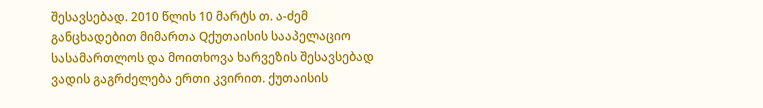შესავსებად. 2010 წლის 10 მარტს თ. ა-ძემ განცხადებით მიმართა Qქუთაისის სააპელაციო სასამართლოს და მოითხოვა ხარვეზის შესავსებად ვადის გაგრძელება ერთი კვირით. ქუთაისის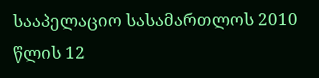სააპელაციო სასამართლოს 2010 წლის 12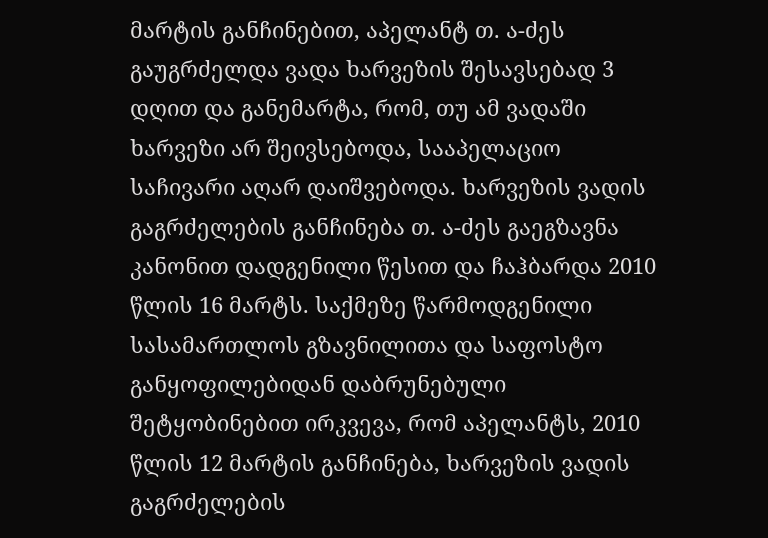მარტის განჩინებით, აპელანტ თ. ა-ძეს გაუგრძელდა ვადა ხარვეზის შესავსებად 3 დღით და განემარტა, რომ, თუ ამ ვადაში ხარვეზი არ შეივსებოდა, სააპელაციო საჩივარი აღარ დაიშვებოდა. ხარვეზის ვადის გაგრძელების განჩინება თ. ა-ძეს გაეგზავნა კანონით დადგენილი წესით და ჩაჰბარდა 2010 წლის 16 მარტს. საქმეზე წარმოდგენილი სასამართლოს გზავნილითა და საფოსტო განყოფილებიდან დაბრუნებული შეტყობინებით ირკვევა, რომ აპელანტს, 2010 წლის 12 მარტის განჩინება, ხარვეზის ვადის გაგრძელების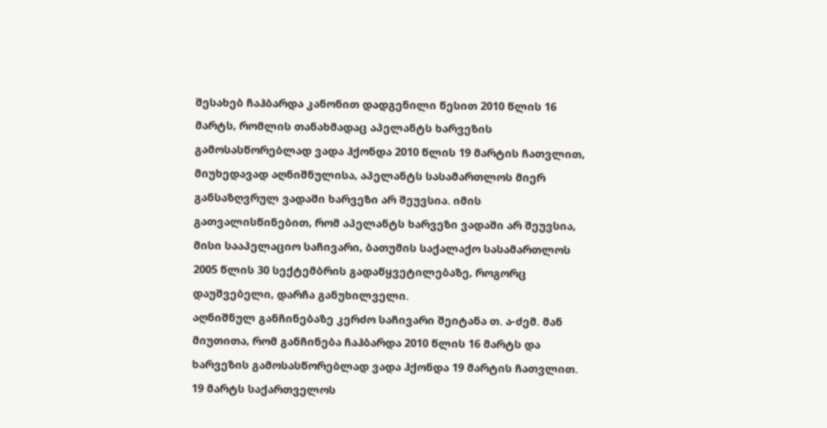შესახებ ჩაჰბარდა კანონით დადგენილი წესით 2010 წლის 16 მარტს, რომლის თანახმადაც აპელანტს ხარვეზის გამოსასწორებლად ვადა ჰქონდა 2010 წლის 19 მარტის ჩათვლით, მიუხედავად აღნიშნულისა, აპელანტს სასამართლოს მიერ განსაზღვრულ ვადაში ხარვეზი არ შეუვსია. იმის გათვალისწინებით, რომ აპელანტს ხარვეზი ვადაში არ შეუვსია, მისი სააპელაციო საჩივარი, ბათუმის საქალაქო სასამართლოს 2005 წლის 30 სექტემბრის გადაწყვეტილებაზე, როგორც დაუშვებელი, დარჩა განუხილველი.
აღნიშნულ განჩინებაზე კერძო საჩივარი შეიტანა თ. ა-ძემ. მან მიუთითა, რომ განჩინება ჩაჰბარდა 2010 წლის 16 მარტს და ხარვეზის გამოსასწორებლად ვადა ჰქონდა 19 მარტის ჩათვლით. 19 მარტს საქართველოს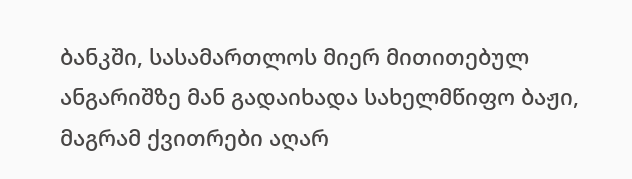ბანკში, სასამართლოს მიერ მითითებულ ანგარიშზე მან გადაიხადა სახელმწიფო ბაჟი, მაგრამ ქვითრები აღარ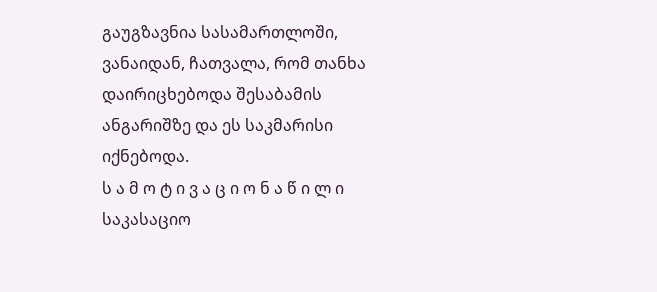გაუგზავნია სასამართლოში, ვანაიდან, ჩათვალა, რომ თანხა დაირიცხებოდა შესაბამის ანგარიშზე და ეს საკმარისი იქნებოდა.
ს ა მ ო ტ ი ვ ა ც ი ო ნ ა წ ი ლ ი
საკასაციო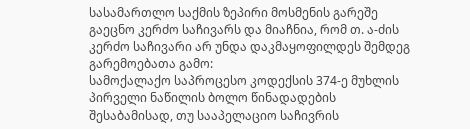სასამართლო საქმის ზეპირი მოსმენის გარეშე გაეცნო კერძო საჩივარს და მიაჩნია, რომ თ. ა-ძის კერძო საჩივარი არ უნდა დაკმაყოფილდეს შემდეგ გარემოებათა გამო:
სამოქალაქო საპროცესო კოდექსის 374-ე მუხლის პირველი ნაწილის ბოლო წინადადების შესაბამისად, თუ სააპელაციო საჩივრის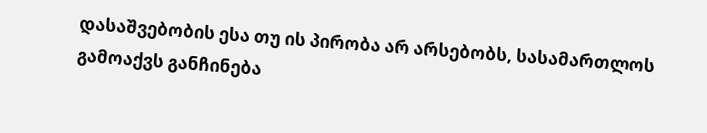დასაშვებობის ესა თუ ის პირობა არ არსებობს, სასამართლოს გამოაქვს განჩინება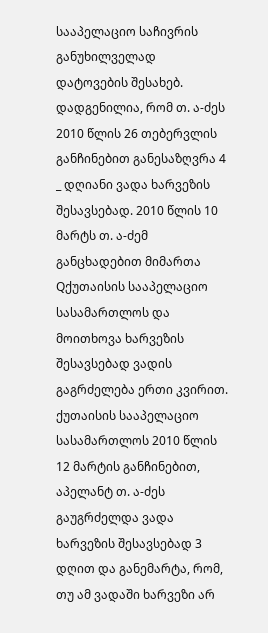სააპელაციო საჩივრის განუხილველად დატოვების შესახებ.
დადგენილია, რომ თ. ა-ძეს 2010 წლის 26 თებერვლის განჩინებით განესაზღვრა 4 _ დღიანი ვადა ხარვეზის შესავსებად. 2010 წლის 10 მარტს თ. ა-ძემ განცხადებით მიმართა Qქუთაისის სააპელაციო სასამართლოს და მოითხოვა ხარვეზის შესავსებად ვადის გაგრძელება ერთი კვირით. ქუთაისის სააპელაციო სასამართლოს 2010 წლის 12 მარტის განჩინებით, აპელანტ თ. ა-ძეს გაუგრძელდა ვადა ხარვეზის შესავსებად 3 დღით და განემარტა, რომ, თუ ამ ვადაში ხარვეზი არ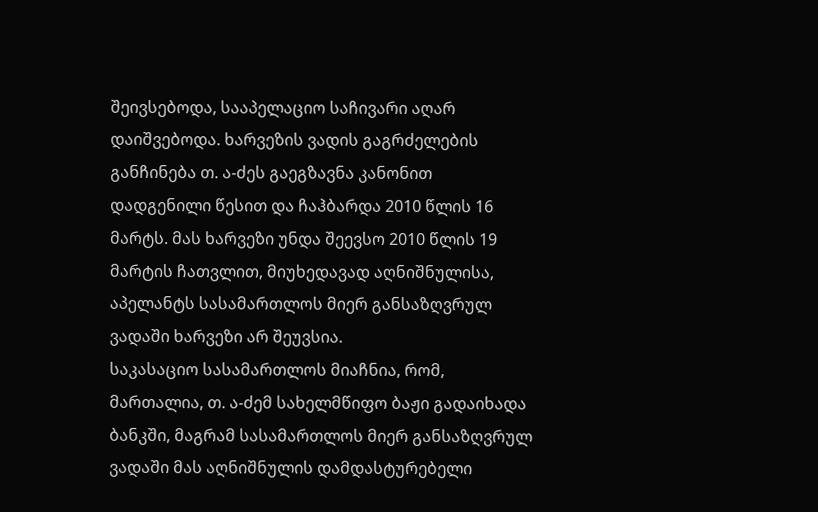შეივსებოდა, სააპელაციო საჩივარი აღარ დაიშვებოდა. ხარვეზის ვადის გაგრძელების განჩინება თ. ა-ძეს გაეგზავნა კანონით დადგენილი წესით და ჩაჰბარდა 2010 წლის 16 მარტს. მას ხარვეზი უნდა შეევსო 2010 წლის 19 მარტის ჩათვლით, მიუხედავად აღნიშნულისა, აპელანტს სასამართლოს მიერ განსაზღვრულ ვადაში ხარვეზი არ შეუვსია.
საკასაციო სასამართლოს მიაჩნია, რომ, მართალია, თ. ა-ძემ სახელმწიფო ბაჟი გადაიხადა ბანკში, მაგრამ სასამართლოს მიერ განსაზღვრულ ვადაში მას აღნიშნულის დამდასტურებელი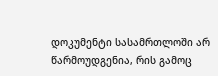დოკუმენტი სასამრთლოში არ წარმოუდგენია, რის გამოც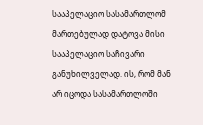სააპელაციო სასამართლომ მართებულად დატოვა მისი სააპელაციო საჩივარი განუხილველად. ის, რომ მან არ იცოდა სასამართლოში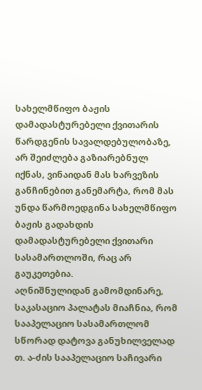სახელმწიფო ბაჟის დამადასტურებელი ქვითარის წარდგენის სავალდებულობაზე, არ შეიძლება გაზიარებნულ იქნას, ვინაიდან მას ხარვეზის განჩინებით განემარტა, რომ მას უნდა წარმოედგინა სახელმწიფო ბაჟის გადახდის დამადასტურებელი ქვითარი სასამართლოში, რაც არ გაუკეთებია.
აღნიშნულიდან გამომდინარე, საკასაციო პალატას მიაჩნია, რომ სააპელაციო სასამართლომ სწორად დატოვა განუხილველად თ. ა-ძის სააპელაციო საჩივარი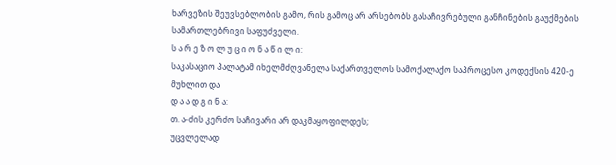ხარვეზის შეუვსებლობის გამო, რის გამოც არ არსებობს გასაჩივრებული განჩინების გაუქმების სამართლებრივი საფუძველი.
ს ა რ ე ზ ო ლ უ ც ი ო ნ ა წ ი ლ ი:
საკასაციო პალატამ იხელმძღვანელა საქართველოს სამოქალაქო საპროცესო კოდექსის 420-ე მუხლით და
დ ა ა დ გ ი ნ ა:
თ. ა-ძის კერძო საჩივარი არ დაკმაყოფილდეს;
უცვლელად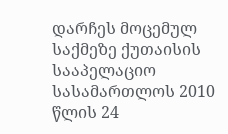დარჩეს მოცემულ საქმეზე ქუთაისის სააპელაციო სასამართლოს 2010 წლის 24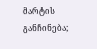მარტის განჩინება;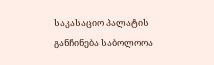საკასაციო პალატის განჩინება საბოლოოა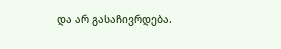და არ გასაჩივრდება.